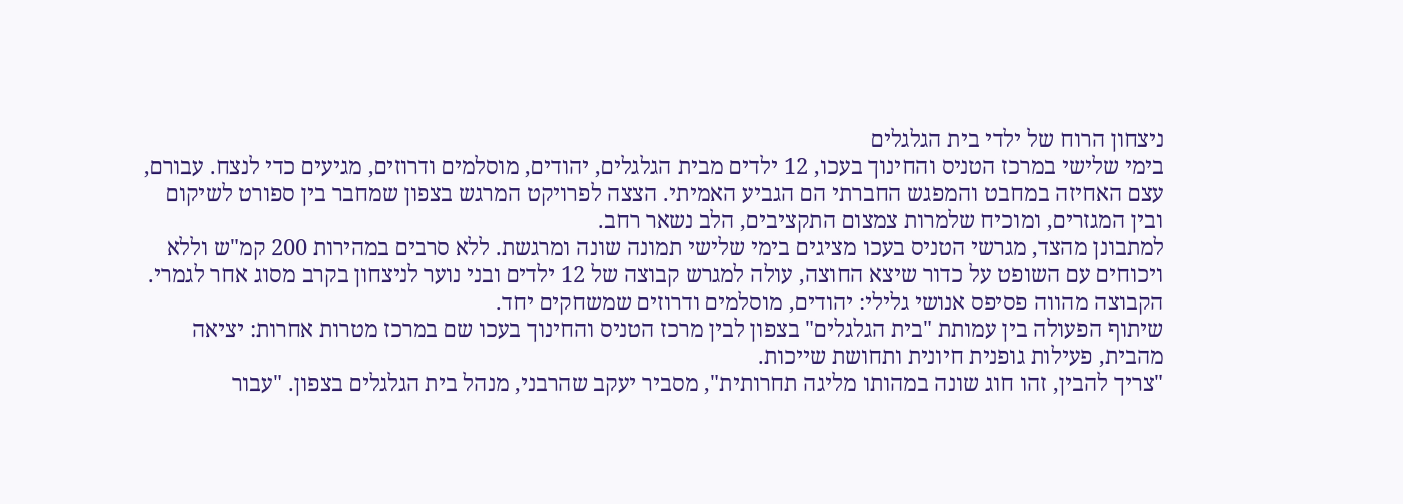ניצחון הרוח של ילדי בית הגלגלים
בימי שלישי במרכז הטניס והחינוך בעכו, 12 ילדים מבית הגלגלים, יהודים, מוסלמים ודרוזים, מגיעים כדי לנצח. עבורם, עצם האחיזה במחבט והמפגש החברתי הם הגביע האמיתי. הצצה לפרויקט המרגש בצפון שמחבר בין ספורט לשיקום ובין המגזרים, ומוכיח שלמרות צמצום התקציבים, הלב נשאר רחב.
למתבונן מהצד, מגרשי הטניס בעכו מציגים בימי שלישי תמונה שונה ומרגשת. ללא סרבים במהירות 200 קמ"ש וללא ויכוחים עם השופט על כדור שיצא החוצה, עולה למגרש קבוצה של 12 ילדים ובני נוער לניצחון בקרב מסוג אחר לגמרי. הקבוצה מהווה פסיפס אנושי גלילי: יהודים, מוסלמים ודרוזים שמשחקים יחד.
שיתוף הפעולה בין עמותת "בית הגלגלים" בצפון לבין מרכז הטניס והחינוך בעכו שם במרכז מטרות אחרות: יציאה מהבית, פעילות גופנית חיונית ותחושת שייכות.
"צריך להבין, זהו חוג שונה במהותו מליגה תחרותית", מסביר יעקב שהרבני, מנהל בית הגלגלים בצפון. "עבור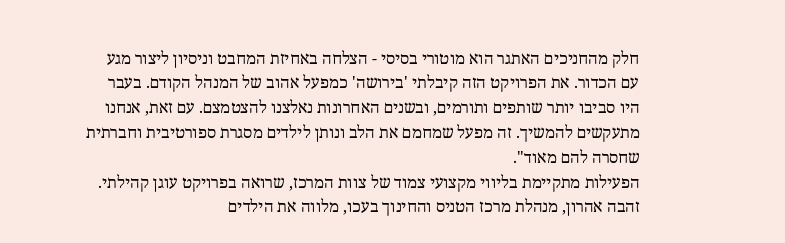חלק מהחניכים האתגר הוא מוטורי בסיסי - הצלחה באחיזת המחבט וניסיון ליצור מגע עם הכדור. את הפרויקט הזה קיבלתי 'בירושה' כמפעל אהוב של המנהל הקודם. בעבר היו סביבו יותר שותפים ותורמים, ובשנים האחרונות נאלצנו להצטמצם. עם זאת, אנחנו מתעקשים להמשיך. זה מפעל שמחמם את הלב ונותן לילדים מסגרת ספורטיבית וחברתית שחסרה להם מאוד".
הפעילות מתקיימת בליווי מקצועי צמוד של צוות המרכז, שרואה בפרויקט עוגן קהילתי. זהבה אהרון, מנהלת מרכז הטניס והחינוך בעכו, מלווה את הילדים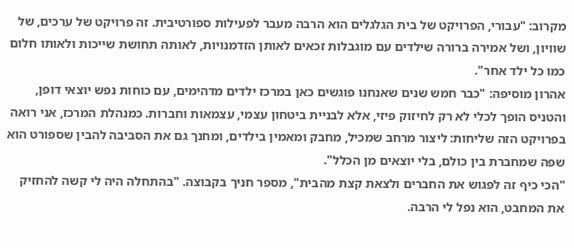מקרוב: "עבורי, הפרויקט של בית הגלגלים הוא הרבה מעבר לפעילות ספורטיבית. זה פרויקט של ערכים, של שוויון, ושל אמירה ברורה שילדים עם מוגבלות זכאים לאותן הזדמנויות, לאותה תחושת שייכות ולאותו חלום כמו כל ילד אחר".
אהרון מוסיפה: "כבר חמש שנים שאנחנו פוגשים כאן במרכז ילדים מדהימים, עם כוחות נפש יוצאי דופן, והטניס הופך לכלי לא רק לחיזוק פיזי, אלא לבניית ביטחון עצמי, עצמאות וחברות. כמנהלת המרכז, אני רואה בפרויקט הזה שליחות: ליצור מרחב שמכיל, מחבק ומאמין בילדים, ומחנך גם את הסביבה להבין שספורט הוא שפה שמחברת בין כולם, בלי יוצאים מן הכלל".
"הכי כיף זה לפגוש את החברים ולצאת קצת מהבית", מספר חניך בקבוצה. "בהתחלה היה לי קשה להחזיק את המחבט, הוא נפל לי הרבה.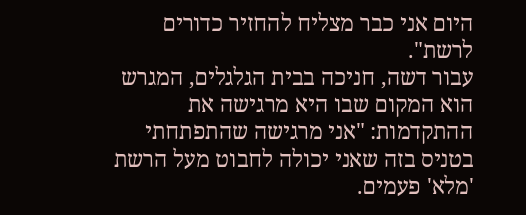היום אני כבר מצליח להחזיר כדורים לרשת".
עבור דשה, חניכה בבית הגלגלים, המגרש הוא המקום שבו היא מרגישה את ההתקדמות: "אני מרגישה שהתפתחתי בטניס בזה שאני יכולה לחבוט מעל הרשת 'מלא' פעמים.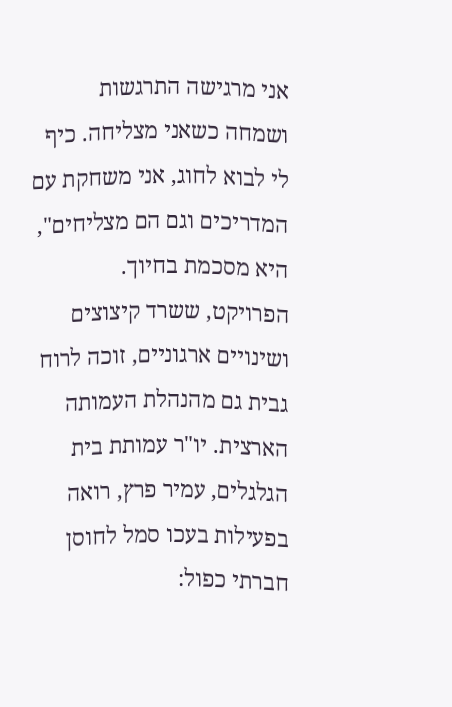אני מרגישה התרגשות ושמחה כשאני מצליחה. כיף לי לבוא לחוג, אני משחקת עם המדריכים וגם הם מצליחים", היא מסכמת בחיוך.
הפרויקט, ששרד קיצוצים ושינויים ארגוניים, זוכה לרוח גבית גם מהנהלת העמותה הארצית. יו"ר עמותת בית הגלגלים, עמיר פרץ, רואה בפעילות בעכו סמל לחוסן חברתי כפול: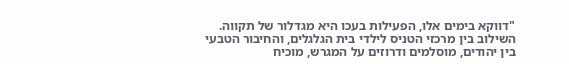"דווקא בימים אלו, הפעילות בעכו היא מגדלור של תקווה. השילוב בין מרכזי הטניס לילדי בית הגלגלים, והחיבור הטבעי בין יהודים, מוסלמים ודרוזים על המגרש, מוכיח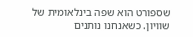שספורט הוא שפה בינלאומית של שוויון. כשאנחנו נותנים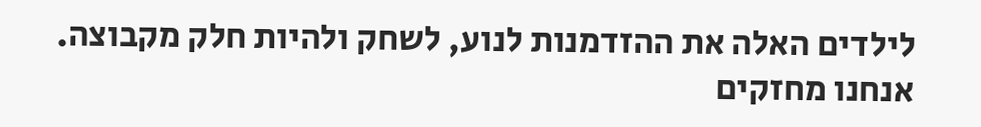לילדים האלה את ההזדמנות לנוע, לשחק ולהיות חלק מקבוצה. אנחנו מחזקים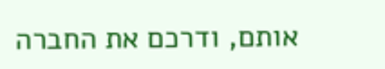אותם, ודרכם את החברה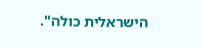הישראלית כולה".